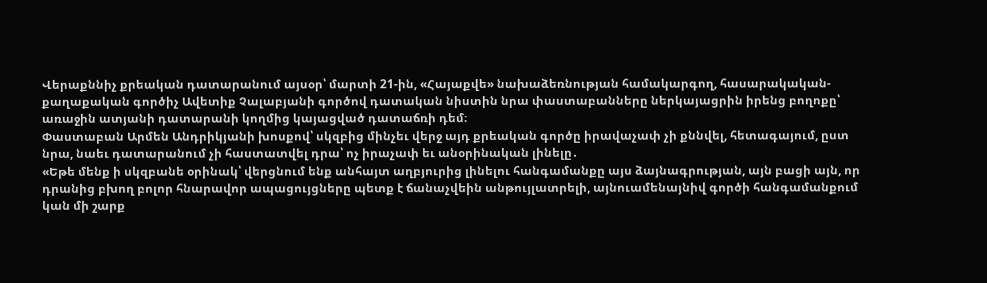Վերաքննիչ քրեական դատարանում այսօր՝ մարտի 21-ին, «Հայաքվե» նախաձեռնության համակարգող, հասարակական-քաղաքական գործիչ Ավետիք Չալաբյանի գործով դատական նիստին նրա փաստաբանները ներկայացրին իրենց բողոքը՝ առաջին ատյանի դատարանի կողմից կայացված դատաճռի դեմ։
Փաստաբան Արմեն Անդրիկյանի խոսքով՝ սկզբից մինչեւ վերջ այդ քրեական գործը իրավաչափ չի քննվել, հետագայում, ըստ նրա, նաեւ դատարանում չի հաստատվել դրա՝ ոչ իրաչափ եւ անօրինական լինելը․
«Եթե մենք ի սկզբանե օրինակ՝ վերցնում ենք անհայտ աղբյուրից լինելու հանգամանքը այս ձայնագրության, այն բացի այն, որ դրանից բխող բոլոր հնարավոր ապացույցները պետք է ճանաչվեին անթույլատրելի, այնուամենայնիվ գործի հանգամանքում կան մի շարք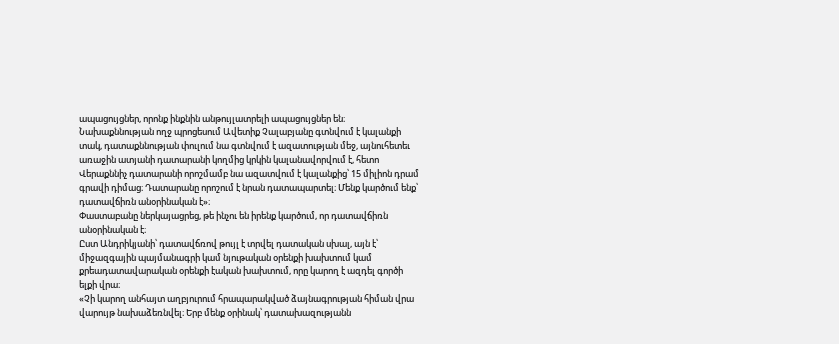ապացույցներ, որոնք ինքնին անթույլատրելի ապացույցներ են։ Նախաքննության ողջ պրոցեսում Ավետիք Չալաբյանը գտնվում է կալանքի տակ, դատաքննության փուլում նա գտնվում է ազատության մեջ, այնուհետեւ առաջին ատյանի դատարանի կողմից կրկին կալանավորվում է, հետո Վերաքննիչ դատարանի որոշմամբ նա ազատվում է կալանքից՝ 15 միլիոն դրամ գրավի դիմաց։ Դատարանը որոշում է նրան դատապարտել։ Մենք կարծում ենք՝ դատավճիռն անօրինական է»։
Փաստաբանը ներկայացրեց, թե ինչու են իրենք կարծում, որ դատավճիռն անօրինական է։
Ըստ Անդրիկյանի՝ դատավճռով թույլ է տրվել դատական սխալ, այն է՝ միջազգային պայմանագրի կամ նյութական օրենքի խախտում կամ քրեադատավարական օրենքի էական խախտում, որը կարող է ազդել գործի ելքի վրա։
«Չի կարող անհայտ աղբյուրում հրապարակված ձայնագրության հիման վրա վարույթ նախաձեռնվել։ Երբ մենք օրինակ՝ դատախազությանն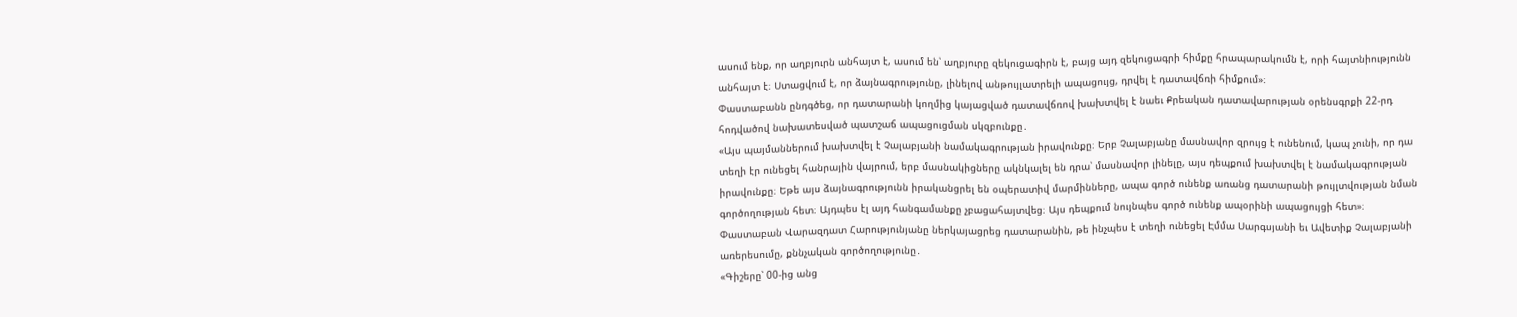ասում ենք, որ աղբյուրն անհայտ է, ասում են՝ աղբյուրը զեկուցագիրն է, բայց այդ զեկուցագրի հիմքը հրապարակումն է, որի հայտնիությունն անհայտ է։ Ստացվում է, որ ձայնագրությունը, լինելով անթույլատրելի ապացույց, դրվել է դատավճռի հիմքում»։
Փաստաբանն ընդգծեց, որ դատարանի կողմից կայացված դատավճռով խախտվել է նաեւ Քրեական դատավարության օրենսգրքի 22-րդ հոդվածով նախատեսված պատշաճ ապացուցման սկզբունքը․
«Այս պայմաններում խախտվել է Չալաբյանի նամակագրության իրավունքը։ Երբ Չալաբյանը մասնավոր զրույց է ունենում, կապ չունի, որ դա տեղի էր ունեցել հանրային վայրում, երբ մասնակիցները ակնկալել են դրա՝ մասնավոր լինելը, այս դեպքում խախտվել է նամակագրության իրավունքը։ Եթե այս ձայնագրությունն իրականցրել են օպերատիվ մարմինները, ապա գործ ունենք առանց դատարանի թույլտվության նման գործողության հետ։ Այդպես էլ այդ հանգամանքը չբացահայտվեց։ Այս դեպքում նույնպես գործ ունենք ապօրինի ապացույցի հետ»։
Փաստաբան Վարազդատ Հարությունյանը ներկայացրեց դատարանին, թե ինչպես է տեղի ունեցել Էմմա Սարգսյանի եւ Ավետիք Չալաբյանի առերեսումը, քննչական գործողությունը․
«Գիշերը՝ 00-ից անց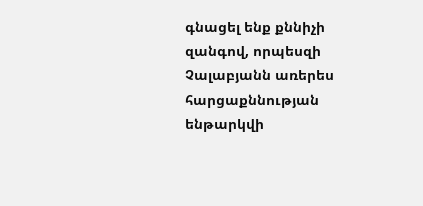գնացել ենք քննիչի զանգով, որպեսզի Չալաբյանն առերես հարցաքննության ենթարկվի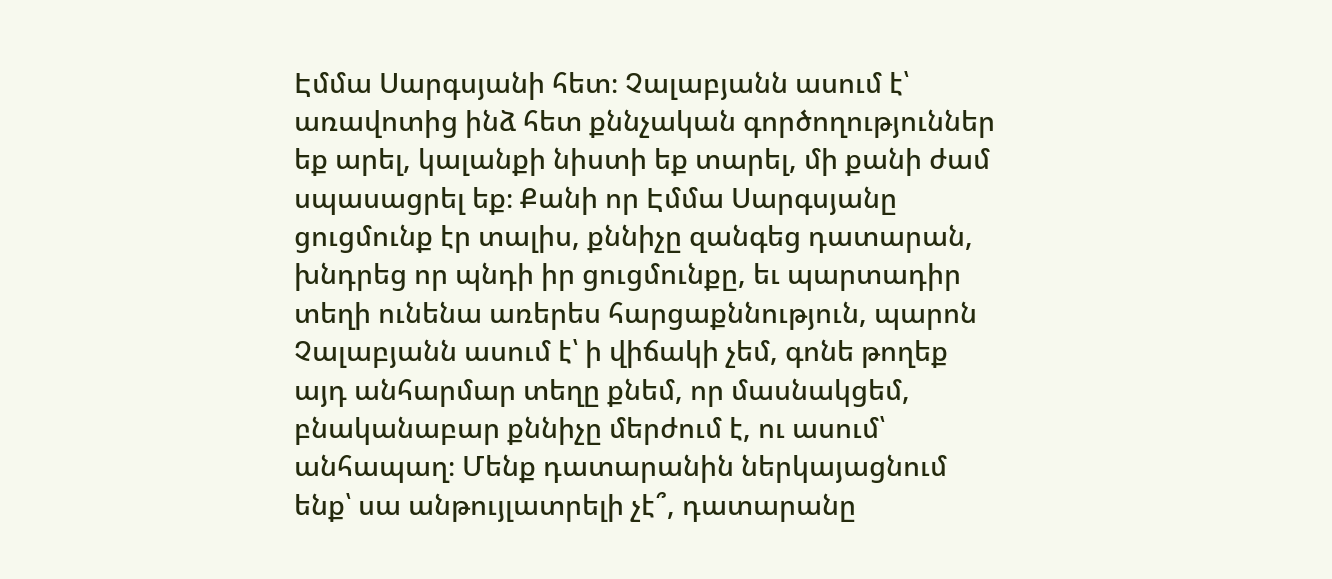Էմմա Սարգսյանի հետ։ Չալաբյանն ասում է՝ առավոտից ինձ հետ քննչական գործողություններ եք արել, կալանքի նիստի եք տարել, մի քանի ժամ սպասացրել եք։ Քանի որ Էմմա Սարգսյանը ցուցմունք էր տալիս, քննիչը զանգեց դատարան, խնդրեց որ պնդի իր ցուցմունքը, եւ պարտադիր տեղի ունենա առերես հարցաքննություն, պարոն Չալաբյանն ասում է՝ ի վիճակի չեմ, գոնե թողեք այդ անհարմար տեղը քնեմ, որ մասնակցեմ, բնականաբար քննիչը մերժում է, ու ասում՝ անհապաղ։ Մենք դատարանին ներկայացնում ենք՝ սա անթույլատրելի չէ՞, դատարանը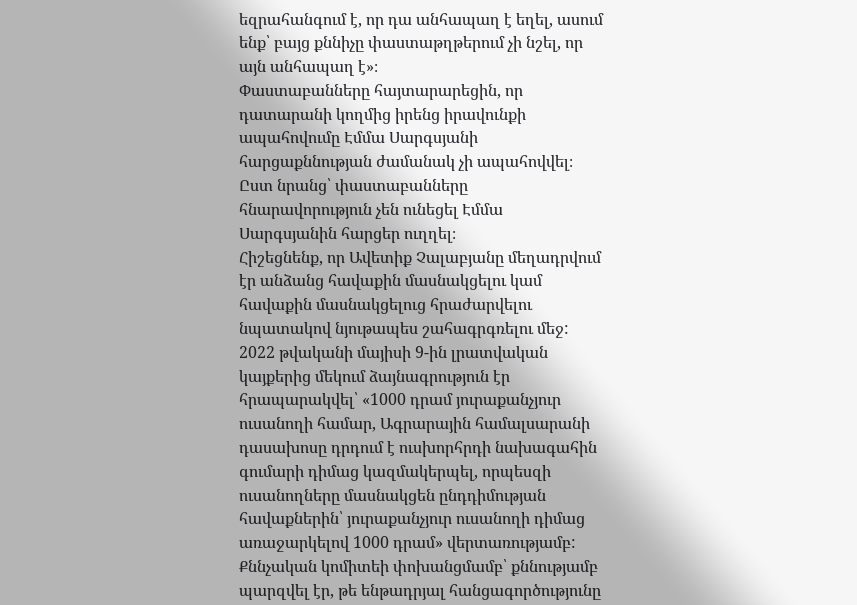եզրահանգում է, որ դա անհապաղ է եղել, ասում ենք՝ բայց քննիչը փաստաթղթերում չի նշել, որ այն անհապաղ է»։
Փաստաբանները հայտարարեցին, որ դատարանի կողմից իրենց իրավունքի ապահովումը Էմմա Սարգսյանի հարցաքննության ժամանակ չի ապահովվել։ Ըստ նրանց՝ փաստաբանները հնարավորություն չեն ունեցել Էմմա Սարգսյանին հարցեր ուղղել։
Հիշեցնենք, որ Ավետիք Չալաբյանը մեղադրվում էր անձանց հավաքին մասնակցելու կամ հավաքին մասնակցելուց հրաժարվելու նպատակով նյութապես շահագրգռելու մեջ:
2022 թվականի մայիսի 9-ին լրատվական կայքերից մեկում ձայնագրություն էր հրապարակվել՝ «1000 դրամ յուրաքանչյուր ուսանողի համար, Ագրարային համալսարանի դասախոսը դրդում է ուսխորհրդի նախագահին գումարի դիմաց կազմակերպել, որպեսզի ուսանողները մասնակցեն ընդդիմության հավաքներին՝ յուրաքանչյուր ուսանողի դիմաց առաջարկելով 1000 դրամ» վերտառությամբ:
Քննչական կոմիտեի փոխանցմամբ՝ քննությամբ պարզվել էր, թե ենթադրյալ հանցագործությունը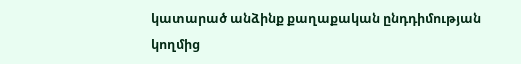կատարած անձինք քաղաքական ընդդիմության կողմից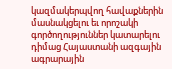կազմակերպվող հավաքներին մասնակցելու եւ որոշակի գործողություններ կատարելու դիմաց Հայաստանի ազգային ագրարային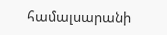համալսարանի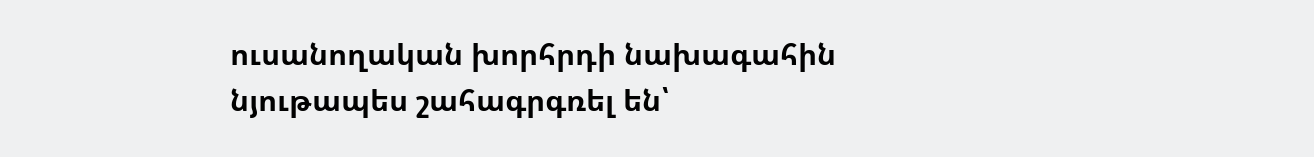ուսանողական խորհրդի նախագահին նյութապես շահագրգռել են՝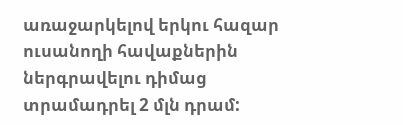առաջարկելով երկու հազար ուսանողի հավաքներին ներգրավելու դիմաց տրամադրել 2 մլն դրամ: